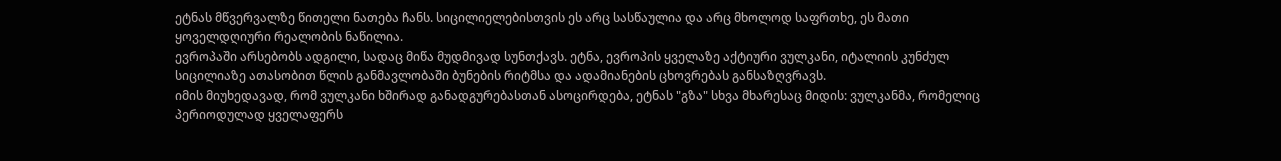ეტნას მწვერვალზე წითელი ნათება ჩანს. სიცილიელებისთვის ეს არც სასწაულია და არც მხოლოდ საფრთხე, ეს მათი ყოველდღიური რეალობის ნაწილია.
ევროპაში არსებობს ადგილი, სადაც მიწა მუდმივად სუნთქავს. ეტნა, ევროპის ყველაზე აქტიური ვულკანი, იტალიის კუნძულ სიცილიაზე ათასობით წლის განმავლობაში ბუნების რიტმსა და ადამიანების ცხოვრებას განსაზღვრავს.
იმის მიუხედავად, რომ ვულკანი ხშირად განადგურებასთან ასოცირდება, ეტნას "გზა" სხვა მხარესაც მიდის: ვულკანმა, რომელიც პერიოდულად ყველაფერს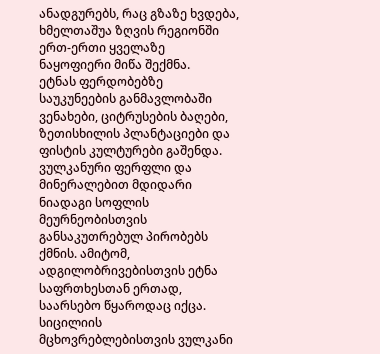ანადგურებს, რაც გზაზე ხვდება, ხმელთაშუა ზღვის რეგიონში ერთ-ერთი ყველაზე ნაყოფიერი მიწა შექმნა.
ეტნას ფერდობებზე საუკუნეების განმავლობაში ვენახები, ციტრუსების ბაღები, ზეთისხილის პლანტაციები და ფისტის კულტურები გაშენდა. ვულკანური ფერფლი და მინერალებით მდიდარი ნიადაგი სოფლის მეურნეობისთვის განსაკუთრებულ პირობებს ქმნის. ამიტომ, ადგილობრივებისთვის ეტნა საფრთხესთან ერთად, საარსებო წყაროდაც იქცა.
სიცილიის მცხოვრებლებისთვის ვულკანი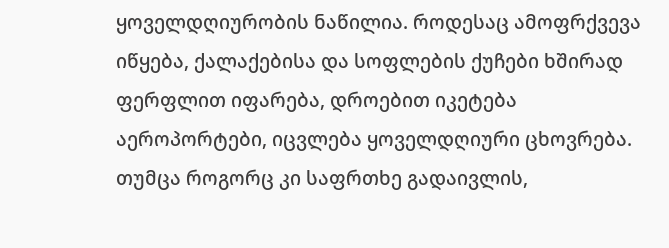ყოველდღიურობის ნაწილია. როდესაც ამოფრქვევა იწყება, ქალაქებისა და სოფლების ქუჩები ხშირად ფერფლით იფარება, დროებით იკეტება აეროპორტები, იცვლება ყოველდღიური ცხოვრება. თუმცა როგორც კი საფრთხე გადაივლის,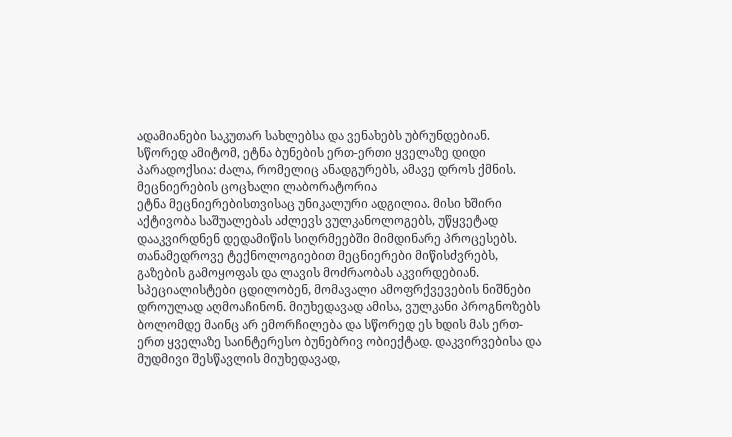ადამიანები საკუთარ სახლებსა და ვენახებს უბრუნდებიან. სწორედ ამიტომ, ეტნა ბუნების ერთ-ერთი ყველაზე დიდი პარადოქსია: ძალა, რომელიც ანადგურებს, ამავე დროს ქმნის.
მეცნიერების ცოცხალი ლაბორატორია
ეტნა მეცნიერებისთვისაც უნიკალური ადგილია. მისი ხშირი აქტივობა საშუალებას აძლევს ვულკანოლოგებს, უწყვეტად დააკვირდნენ დედამიწის სიღრმეებში მიმდინარე პროცესებს. თანამედროვე ტექნოლოგიებით მეცნიერები მიწისძვრებს, გაზების გამოყოფას და ლავის მოძრაობას აკვირდებიან. სპეციალისტები ცდილობენ, მომავალი ამოფრქვევების ნიშნები დროულად აღმოაჩინონ. მიუხედავად ამისა, ვულკანი პროგნოზებს ბოლომდე მაინც არ ემორჩილება და სწორედ ეს ხდის მას ერთ-ერთ ყველაზე საინტერესო ბუნებრივ ობიექტად. დაკვირვებისა და მუდმივი შესწავლის მიუხედავად,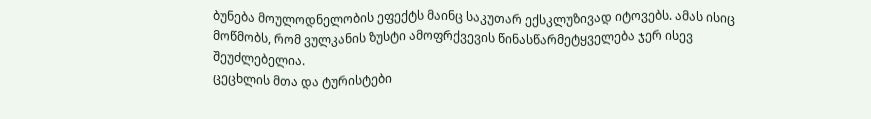ბუნება მოულოდნელობის ეფექტს მაინც საკუთარ ექსკლუზივად იტოვებს. ამას ისიც მოწმობს, რომ ვულკანის ზუსტი ამოფრქვევის წინასწარმეტყველება ჯერ ისევ შეუძლებელია.
ცეცხლის მთა და ტურისტები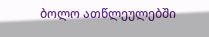ბოლო ათწლეულებში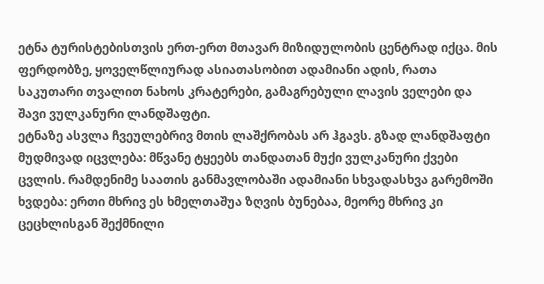ეტნა ტურისტებისთვის ერთ-ერთ მთავარ მიზიდულობის ცენტრად იქცა. მის ფერდობზე, ყოველწლიურად ასიათასობით ადამიანი ადის, რათა საკუთარი თვალით ნახოს კრატერები, გამაგრებული ლავის ველები და შავი ვულკანური ლანდშაფტი.
ეტნაზე ასვლა ჩვეულებრივ მთის ლაშქრობას არ ჰგავს. გზად ლანდშაფტი მუდმივად იცვლება: მწვანე ტყეებს თანდათან მუქი ვულკანური ქვები ცვლის. რამდენიმე საათის განმავლობაში ადამიანი სხვადასხვა გარემოში ხვდება: ერთი მხრივ ეს ხმელთაშუა ზღვის ბუნებაა, მეორე მხრივ კი ცეცხლისგან შექმნილი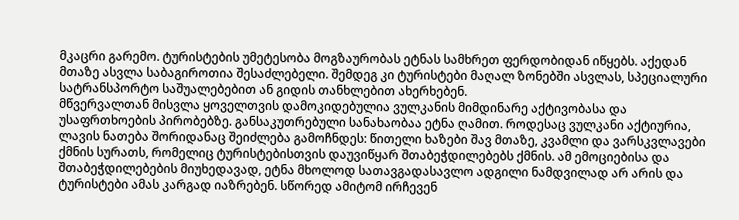მკაცრი გარემო. ტურისტების უმეტესობა მოგზაურობას ეტნას სამხრეთ ფერდობიდან იწყებს. აქედან მთაზე ასვლა საბაგიროთია შესაძლებელი. შემდეგ კი ტურისტები მაღალ ზონებში ასვლას, სპეციალური სატრანსპორტო საშუალებებით ან გიდის თანხლებით ახერხებენ.
მწვერვალთან მისვლა ყოველთვის დამოკიდებულია ვულკანის მიმდინარე აქტივობასა და უსაფრთხოების პირობებზე. განსაკუთრებული სანახაობაა ეტნა ღამით. როდესაც ვულკანი აქტიურია, ლავის ნათება შორიდანაც შეიძლება გამოჩნდეს: წითელი ხაზები შავ მთაზე, კვამლი და ვარსკვლავები ქმნის სურათს, რომელიც ტურისტებისთვის დაუვიწყარ შთაბეჭდილებებს ქმნის. ამ ემოციებისა და შთაბეჭდილებების მიუხედავად, ეტნა მხოლოდ სათავგადასავლო ადგილი ნამდვილად არ არის და ტურისტები ამას კარგად იაზრებენ. სწორედ ამიტომ ირჩევენ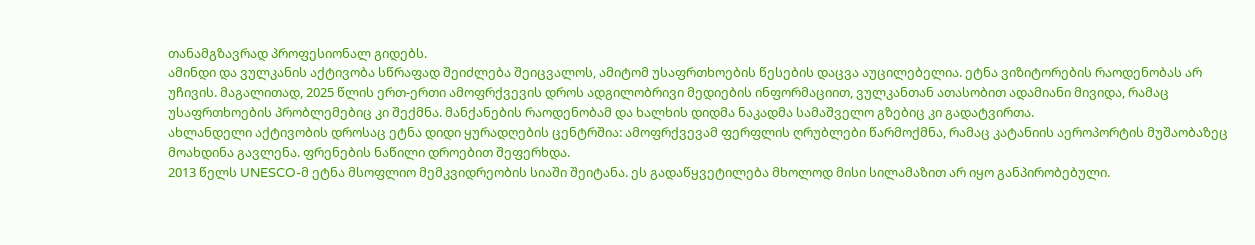თანამგზავრად პროფესიონალ გიდებს.
ამინდი და ვულკანის აქტივობა სწრაფად შეიძლება შეიცვალოს, ამიტომ უსაფრთხოების წესების დაცვა აუცილებელია. ეტნა ვიზიტორების რაოდენობას არ უჩივის. მაგალითად, 2025 წლის ერთ-ერთი ამოფრქვევის დროს ადგილობრივი მედიების ინფორმაციით, ვულკანთან ათასობით ადამიანი მივიდა, რამაც უსაფრთხოების პრობლემებიც კი შექმნა. მანქანების რაოდენობამ და ხალხის დიდმა ნაკადმა სამაშველო გზებიც კი გადატვირთა.
ახლანდელი აქტივობის დროსაც ეტნა დიდი ყურადღების ცენტრშია: ამოფრქვევამ ფერფლის ღრუბლები წარმოქმნა, რამაც კატანიის აეროპორტის მუშაობაზეც მოახდინა გავლენა. ფრენების ნაწილი დროებით შეფერხდა.
2013 წელს UNESCO-მ ეტნა მსოფლიო მემკვიდრეობის სიაში შეიტანა. ეს გადაწყვეტილება მხოლოდ მისი სილამაზით არ იყო განპირობებული.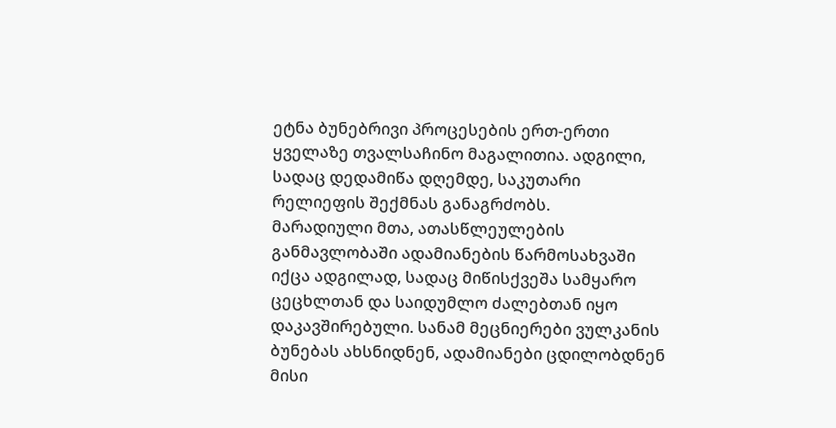ეტნა ბუნებრივი პროცესების ერთ-ერთი ყველაზე თვალსაჩინო მაგალითია. ადგილი, სადაც დედამიწა დღემდე, საკუთარი რელიეფის შექმნას განაგრძობს.
მარადიული მთა, ათასწლეულების განმავლობაში ადამიანების წარმოსახვაში იქცა ადგილად, სადაც მიწისქვეშა სამყარო ცეცხლთან და საიდუმლო ძალებთან იყო დაკავშირებული. სანამ მეცნიერები ვულკანის ბუნებას ახსნიდნენ, ადამიანები ცდილობდნენ მისი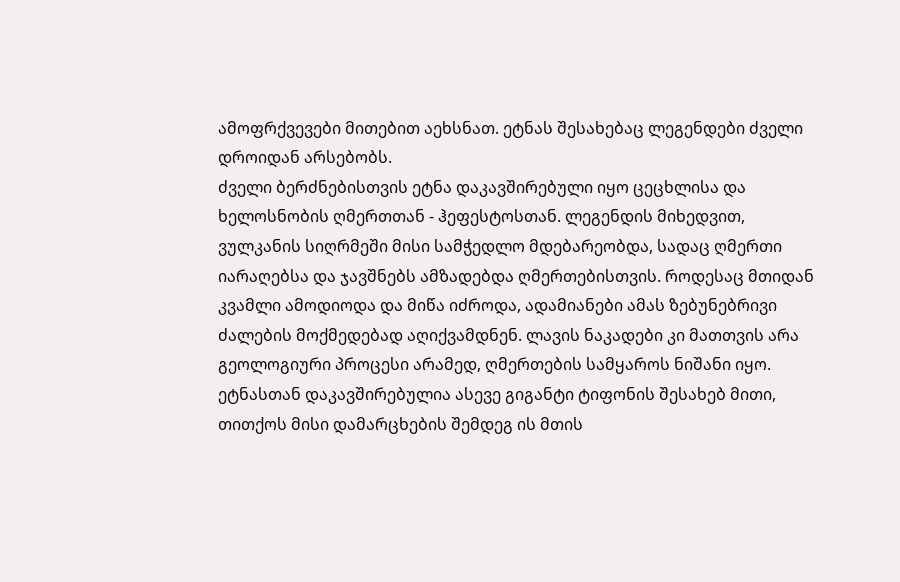ამოფრქვევები მითებით აეხსნათ. ეტნას შესახებაც ლეგენდები ძველი დროიდან არსებობს.
ძველი ბერძნებისთვის ეტნა დაკავშირებული იყო ცეცხლისა და ხელოსნობის ღმერთთან - ჰეფესტოსთან. ლეგენდის მიხედვით, ვულკანის სიღრმეში მისი სამჭედლო მდებარეობდა, სადაც ღმერთი იარაღებსა და ჯავშნებს ამზადებდა ღმერთებისთვის. როდესაც მთიდან კვამლი ამოდიოდა და მიწა იძროდა, ადამიანები ამას ზებუნებრივი ძალების მოქმედებად აღიქვამდნენ. ლავის ნაკადები კი მათთვის არა გეოლოგიური პროცესი არამედ, ღმერთების სამყაროს ნიშანი იყო.
ეტნასთან დაკავშირებულია ასევე გიგანტი ტიფონის შესახებ მითი, თითქოს მისი დამარცხების შემდეგ ის მთის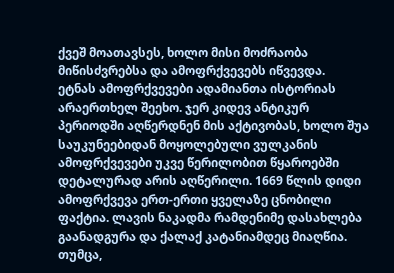ქვეშ მოათავსეს, ხოლო მისი მოძრაობა მიწისძვრებსა და ამოფრქვევებს იწვევდა.
ეტნას ამოფრქვევები ადამიანთა ისტორიას არაერთხელ შეეხო. ჯერ კიდევ ანტიკურ პერიოდში აღწერდნენ მის აქტივობას, ხოლო შუა საუკუნეებიდან მოყოლებული ვულკანის ამოფრქვევები უკვე წერილობით წყაროებში დეტალურად არის აღწერილი. 1669 წლის დიდი ამოფრქვევა ერთ-ერთი ყველაზე ცნობილი ფაქტია. ლავის ნაკადმა რამდენიმე დასახლება გაანადგურა და ქალაქ კატანიამდეც მიაღწია. თუმცა,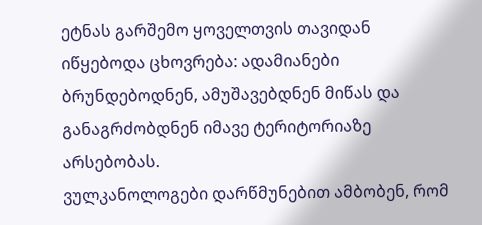ეტნას გარშემო ყოველთვის თავიდან იწყებოდა ცხოვრება: ადამიანები ბრუნდებოდნენ, ამუშავებდნენ მიწას და განაგრძობდნენ იმავე ტერიტორიაზე არსებობას.
ვულკანოლოგები დარწმუნებით ამბობენ, რომ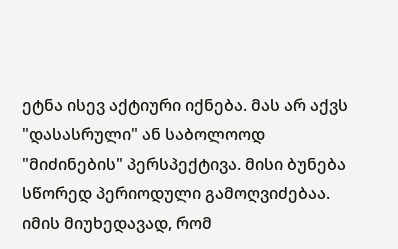ეტნა ისევ აქტიური იქნება. მას არ აქვს "დასასრული" ან საბოლოოდ "მიძინების" პერსპექტივა. მისი ბუნება სწორედ პერიოდული გამოღვიძებაა. იმის მიუხედავად, რომ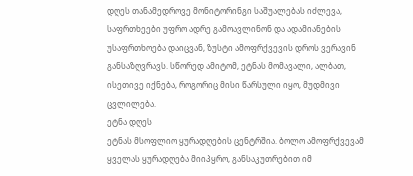დღეს თანამედროვე მონიტორინგი საშუალებას იძლევა, საფრთხეები უფრო ადრე გამოავლინონ და ადამიანების უსაფრთხოება დაიცვან, ზუსტი ამოფრქვევის დროს ვერავინ განსაზღვრავს. სწორედ ამიტომ, ეტნას მომავალი, ალბათ, ისეთივე იქნება, როგორიც მისი წარსული იყო, მუდმივი ცვლილება.
ეტნა დღეს
ეტნას მსოფლიო ყურადღების ცენტრშია. ბოლო ამოფრქვევამ ყველას ყურადღება მიიპყრო, განსაკუთრებით იმ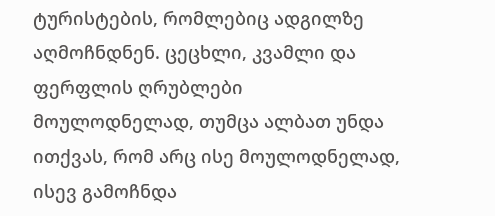ტურისტების, რომლებიც ადგილზე აღმოჩნდნენ. ცეცხლი, კვამლი და ფერფლის ღრუბლები მოულოდნელად, თუმცა ალბათ უნდა ითქვას, რომ არც ისე მოულოდნელად, ისევ გამოჩნდა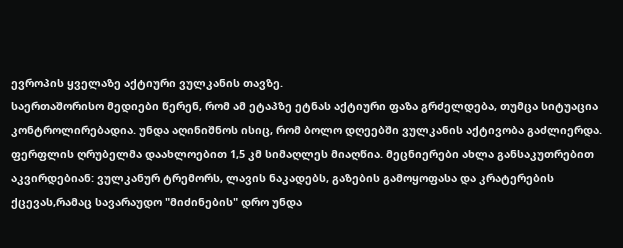ევროპის ყველაზე აქტიური ვულკანის თავზე.
საერთაშორისო მედიები წერენ, რომ ამ ეტაპზე ეტნას აქტიური ფაზა გრძელდება, თუმცა სიტუაცია კონტროლირებადია. უნდა აღინიშნოს ისიც, რომ ბოლო დღეებში ვულკანის აქტივობა გაძლიერდა. ფერფლის ღრუბელმა დაახლოებით 1,5 კმ სიმაღლეს მიაღწია. მეცნიერები ახლა განსაკუთრებით აკვირდებიან: ვულკანურ ტრემორს, ლავის ნაკადებს, გაზების გამოყოფასა და კრატერების ქცევას,რამაც სავარაუდო "მიძინების" დრო უნდა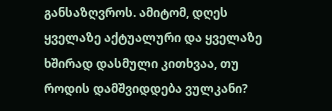განსაზღვროს. ამიტომ, დღეს ყველაზე აქტუალური და ყველაზე ხშირად დასმული კითხვაა, თუ როდის დამშვიდდება ვულკანი?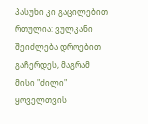პასუხი კი გაცილებით რთულია: ვულკანი შეიძლება დროებით გაჩერდეს, მაგრამ მისი "ძილი" ყოველთვის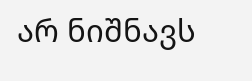არ ნიშნავს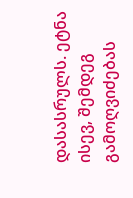დასასრულს. ეტნა ისევ, შემდეგ გამოღვიძებას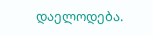დაელოდება.